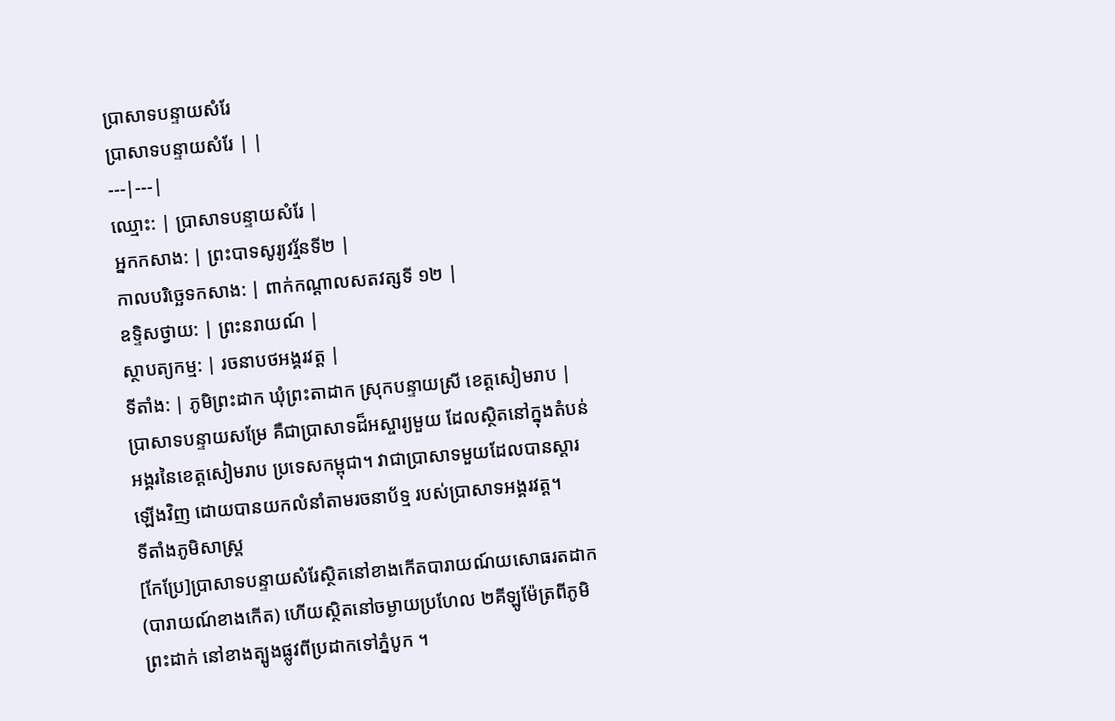ប្រាសាទបន្ទាយសំរែ
ប្រាសាទបន្ទាយសំរែ | |
---|---|
ឈ្មោះ: | ប្រាសាទបន្ទាយសំរែ |
អ្នកកសាង: | ព្រះបាទសូរ្យវរ្ម័នទី២ |
កាលបរិច្ឆេទកសាង: | ពាក់កណ្តាលសតវត្សទី ១២ |
ឧទ្ទិសថ្វាយ: | ព្រះនរាយណ៍ |
ស្ថាបត្យកម្ម: | រចនាបថអង្គរវត្ត |
ទីតាំង: | ភូមិព្រះដាក ឃុំព្រះតាដាក ស្រុកបន្ទាយស្រី ខេត្តសៀមរាប |
ប្រាសាទបន្ទាយសម្រែ គឺជាប្រាសាទដ៏អស្ចារ្យមួយ ដែលស្ថិតនៅក្នុងតំបន់អង្គរនៃខេត្តសៀមរាប ប្រទេសកម្ពុជា។ វាជាប្រាសាទមួយដែលបានស្ដារឡើងវិញ ដោយបានយកលំនាំតាមរចនាប័ទ្ម របស់ប្រាសាទអង្គរវត្ត។
ទីតាំងភូមិសាស្រ្ត
[កែប្រែ]ប្រាសាទបន្ទាយសំរែស្ថិតនៅខាងកើតបារាយណ៍យសោធរតដាក (បារាយណ៍ខាងកើត) ហើយស្ថិតនៅចម្ងាយប្រហែល ២គីឡូម៉ែត្រពីភូមិព្រះដាក់ នៅខាងត្បូងផ្លូវពីប្រដាកទៅភ្នំបូក ។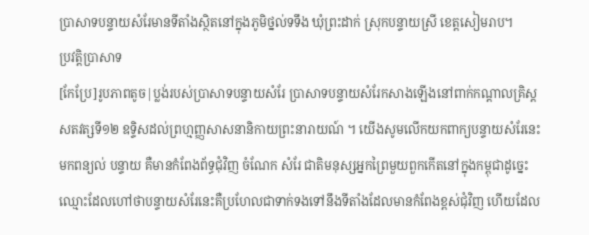ប្រាសាទបន្ទាយសំរែមានទីតាំងស្ថិតនៅក្នុងភូមិថ្នល់ទទឹង ឃុំព្រះដាក់ ស្រុកបន្ទាយស្រី ខេត្តសៀមរាប។
ប្រវត្តិប្រាសាទ
[កែប្រែ]រូបភាពតូច|ប្លង់របស់ប្រាសាទបន្ទាយសំរែ ប្រាសាទបន្ទាយសំរែកសាងឡើងនៅពាក់កណ្តាលគ្រិស្តសតវត្សទី១២ ឧទិ្ទសដល់ព្រហ្មញ្ញសាសនានិកាយព្រះនារាយណ៍ ។ យើងសូមលើកយកពាក្យបន្ទាយសំរែនេះមកពន្យល់ បន្ទាយ គឺមានកំពែងព័ទ្ធជុំវិញ ចំណែក សំរែ ជាតិមនុស្សអ្នកព្រៃមួយពួកកើតនៅក្នុងកម្ពុជាដូច្នេះឈ្មោះដែលហៅថាបន្ទាយសំរែនេះគឺប្រហែលជាទាក់ទងទៅនឹងទីតាំងដែលមានកំពែងខ្ពស់ជុំវិញ ហើយដែល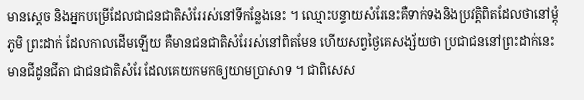មានស្តេច និងអ្នកបម្រើដែលជាជនជាតិសំរែរស់នៅទីកន្លែងនេះ ។ ឈ្មោះបន្ទាយសំរែនេះគឺទាក់ទងនិងប្រវត្តិពិតដែលថានៅម្តុំភូមិ ព្រះដាក់ ដែលកាលដើមឡើយ គឺមានជនជាតិសំរែរស់នៅពិតមែន ហើយសព្វថ្ងៃគេសង្ស័យថា ប្រជាជននៅព្រះដាក់នេះមានជីដូនជីតា ជាជនជាតិសំរែ ដែលគេយកមកឲ្យយាមប្រាសាទ ។ ជាពិសេស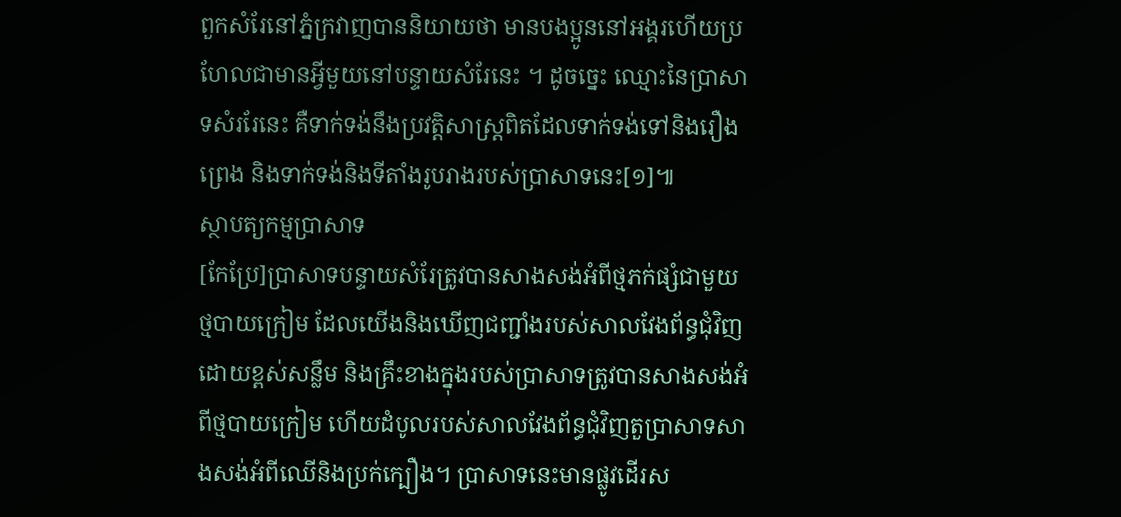ពួកសំរែនៅភ្នំក្រវាញបាននិយាយថា មានបងប្អូននៅអង្គរហើយប្រហែលជាមានអ្វីមួយនៅបន្ទាយសំរែនេះ ។ ដូចច្នេះ ឈ្មោះនៃប្រាសាទសំររែនេះ គឺទាក់ទង់នឹងប្រវត្តិសាស្រ្តពិតដែលទាក់ទង់ទៅនិងរឿងព្រេង និងទាក់ទង់និងទីតាំងរូបរាងរបស់ប្រាសាទនេះ[១]៕
ស្ថាបត្យកម្មប្រាសាទ
[កែប្រែ]ប្រាសាទបន្ទាយសំរែត្រូវបានសាងសង់អំពីថ្មភក់ផ្សំជាមួយថ្មបាយក្រៀម ដែលយើងនិងឃើញជញ្ជាំងរបស់សាលវែងព័ន្ធជុំវិញដោយខ្ពស់សន្លឹម និងគ្រឹះខាងក្នុងរបស់ប្រាសាទត្រូវបានសាងសង់អំពីថ្មបាយក្រៀម ហើយដំបូលរបស់សាលវែងព័ន្ធជុំវិញតួប្រាសាទសាងសង់អំពីឈើនិងប្រក់ក្បឿង។ ប្រាសាទនេះមានផ្លូវដើរស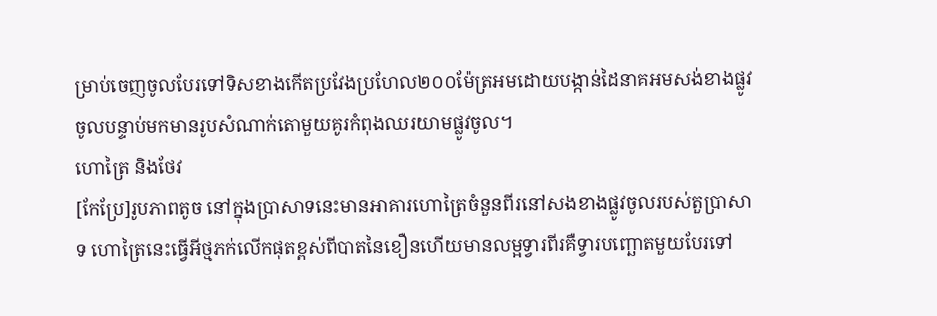ម្រាប់ចេញចូលបែរទៅទិសខាងកើតប្រវែងប្រហែល២០០ម៉ែត្រអមដោយបង្កាន់ដៃនាគអមសង់ខាងផ្លូវចូលបន្ទាប់មកមានរូបសំណាក់តោមួយគូរកំពុងឈរយាមផ្លូវចូល។
ហោត្រៃ និងថែវ
[កែប្រែ]រូបភាពតូច នៅក្នុងប្រាសាទនេះមានអាគារហោត្រៃចំនួនពីរនៅសងខាងផ្លូវចូលរបស់តួប្រាសាទ ហោត្រៃនេះធ្វើអីថ្មភក់លើកផុតខ្ពស់ពីបាតនៃខឿនហើយមានលម្អទ្វារពីរគឺទ្វារបញ្ឆោតមួយបែរទៅ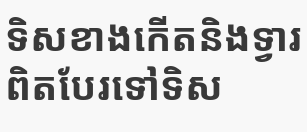ទិសខាងកើតនិងទ្វារពិតបែរទៅទិស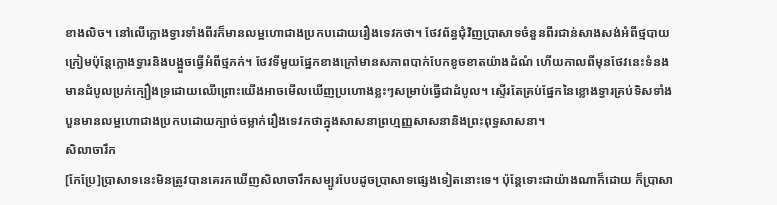ខាងលិច។ នៅលើក្លោងទ្វារទាំងពីរក៏មានលម្អហោជាងប្រកបដោយរឿងទេវកថា។ ថែវព័ន្ធជុំវិញប្រាសាទចំនួនពីរជាន់សាងសង់អំពីថ្មបាយក្រៀមប៉ុន្តែក្លោងទ្វារនិងបង្អួចធ្វើអំពីថ្មភក់។ ថែវទីមួយផ្នែកខាងក្រៅមានសភាពបាក់បែកខូចខាតយ៉ាងដំណំ ហើយកាលពីមុនថែវនេះទំនងមានដំបូលប្រក់ក្បឿងទ្រដោយឈើព្រោះយើងអាចមើលឃើញប្រហោងខ្លះៗសម្រាប់ធ្វើជាដំបូល។ ស្ទើរតែគ្រប់ផ្នែកនៃខ្លោងទ្វារគ្រប់ទិសទាំងបួនមានលម្អហោជាងប្រកបដោយក្បាច់ចម្លាក់រឿងទេវកថាក្នុងសាសនាព្រហ្មញ្ញសាសនានិងព្រះពុទ្ធសាសនា។
សិលាចារឹក
[កែប្រែ]ប្រាសាទនេះមិនត្រូវបានគេរកឃើញសិលាចារឹកសម្បូរបែបដូចប្រាសាទផ្សេងទៀតនោះទេ។ ប៉ុន្តែទោះជាយ៉ាងណាក៏ដោយ ក៏ប្រាសា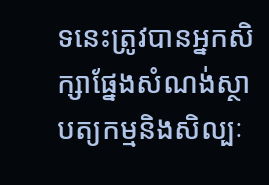ទនេះត្រូវបានអ្នកសិក្សាផ្នែងសំណង់ស្ថាបត្យកម្មនិងសិល្បៈ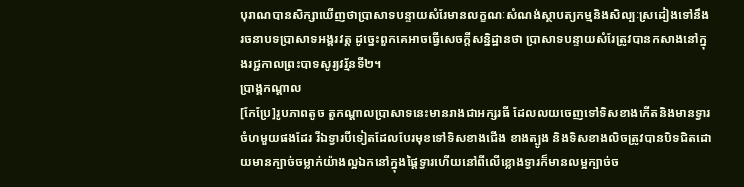បុរាណបានសិក្សាឃើញថាប្រាសាទបន្ទាយសំរែមានលក្ខណៈសំណង់ស្ថាបត្យកម្មនិងសិល្បៈស្រដៀងទៅនឹងរចនាបទប្រាសាទអង្គរវត្ត ដូច្នេះពួកគេអាចធ្វើសេចក្តីសន្និដ្ឋានថា ប្រាសាទបន្ទាយសំរែត្រូវបានកសាងនៅក្នុងរជ្ជកាលព្រះបាទសូរ្យវរ្ម័នទី២។
ប្រាង្គកណ្តាល
[កែប្រែ]រូបភាពតូច តួកណ្តាលប្រាសាទនេះមានរាងជាអក្សរធី ដែលលយចេញទៅទិសខាងកើតនិងមានទ្វារចំហមួយផងដែរ រីឯទ្វារបីទៀតដែលបែរមុខទៅទិសខាងជើង ខាងត្បូង និងទិសខាងលិចត្រូវបានបិទជិតដោយមានក្បាច់ចម្លាក់យ៉ាងល្អឯកនៅក្នុងផ្តៃទ្វារហើយនៅពីលើខ្លោងទ្វារក៏មានលម្អក្បាច់ច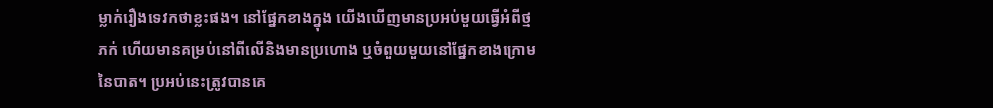ម្លាក់រឿងទេវកថាខ្លះផង។ នៅផ្នែកខាងក្នុង យើងឃើញមានប្រអប់មួយធ្វើអំពីថ្មភក់ ហើយមានគម្រប់នៅពីលើនិងមានប្រហោង ឬចំពួយមួយនៅផ្នែកខាងក្រោមនៃបាត។ ប្រអប់នេះត្រូវបានគេ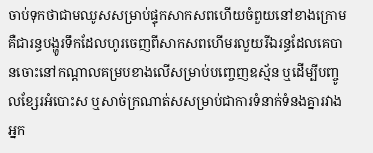ចាប់ទុកថាជាមឈូសសម្រាប់ផ្ទុកសាកសពហើយចំពួយនៅខាងក្រោមគឺជារន្ធបង្ហូរទឹកដែលហូរចេញពីសាកសពហើមរលួយរីឯរន្ធដែលគេបានចោះនៅកណ្តាលគម្របខាងលើសម្រាប់បញ្ចេញឧស្ម័ន ឬដើម្បីបញ្ចូលខ្សែរអំបោះស ឬសាច់ក្រណាត់សសម្រាប់ជាការទំនាក់ទំនងគ្នារវាងអ្នក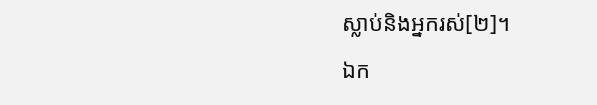ស្លាប់និងអ្នករស់[២]។
ឯក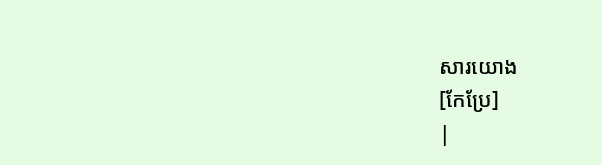សារយោង
[កែប្រែ]
|